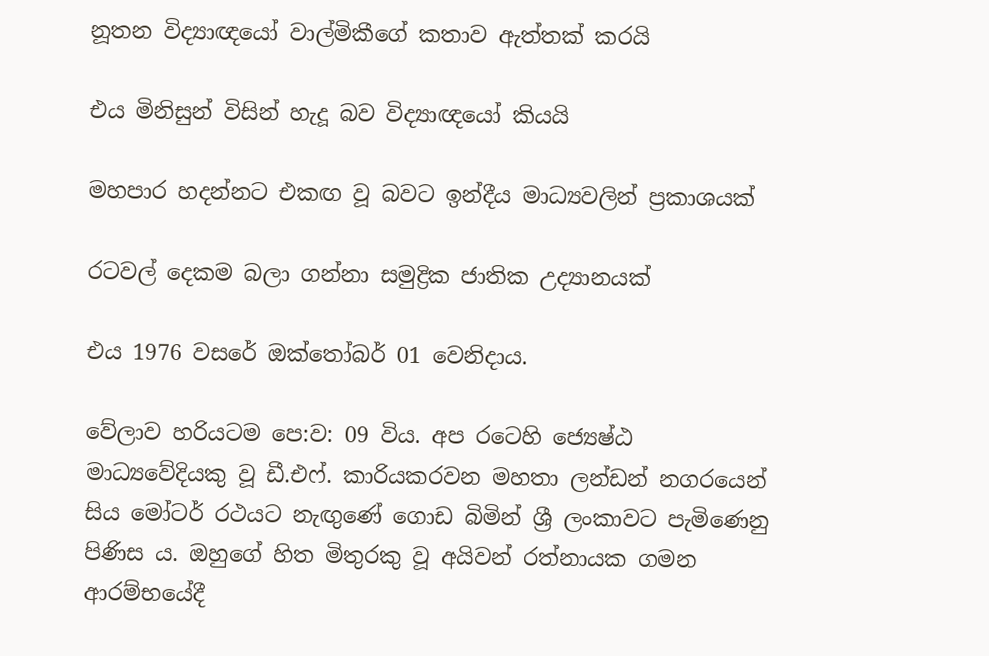නූතන විද්‍යාඥයෝ වාල්මිකීගේ කතාව ඇත්තක් කරයි

එය මිනිසුන් විසින් හැදූ බව විද්‍යාඥයෝ කියයි

මහපාර හදන්නට එකඟ වූ බවට ඉන්දීය මාධ්‍යවලින් ප්‍රකාශයක්

රටවල් දෙකම බලා ගන්නා සමුද්‍රික ජාතික උද්‍යානයක්

එය 1976 වසරේ ඔක්තෝබර් 01 වෙනිදාය.

වේලාව හරියටම පෙ:ව: 09 විය. අප රටෙහි ජ්‍යෙෂ්ඨ මාධ්‍යවේදියකු වූ ඩී.එෆ්. කාරියකරවන මහතා ලන්ඩන් නගරයෙන් සිය මෝටර් රථයට නැඟුණේ ගොඩ බිමින් ශ්‍රී ලංකාවට පැමිණෙනු පිණිස ය. ඔහුගේ හිත මිතුරකු වූ අයිවන් රත්නායක ගමන ආරම්භයේදී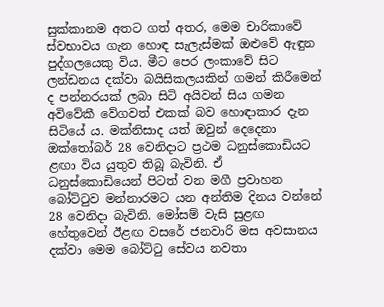සුක්කානම අතට ගත් අතර, මෙම චාරිකාවේ ස්වභාවය ගැන හොඳ සැලැස්මක් ඔළුවේ ඇඳුන පුද්ගලයෙකු විය. මීට පෙර ලංකාවේ සිට ලන්ඩනය දක්වා බයිසිකලයකින් ගමන් කිරීමෙන් ද පන්නරයක් ලබා සිටි අයිවන් සිය ගමන අවිවේකී වේගවත් එකක් බව හොඳාකාර දැන සිටියේ ය. මක්නිසාද යත් ඔවුන් දෙදෙනා ඔක්තෝබර් 28 වෙනිදාට ප්‍රථම ධනුස්කොඩියට ළඟා විය යුතුව තිබූ බැවිනි. ඒ ධනුස්කොඩියෙන් පිටත් වන මගී ප්‍රවාහන බෝට්ටුව මන්නාරමට යන අන්තිම දිනය වන්නේ 28 වෙනිදා බැවිනි. මෝසම් වැසි සුළඟ හේතුවෙන් ඊළඟ වසරේ ජනවාරි මස අවසානය දක්වා මෙම බෝට්ටු සේවය නවතා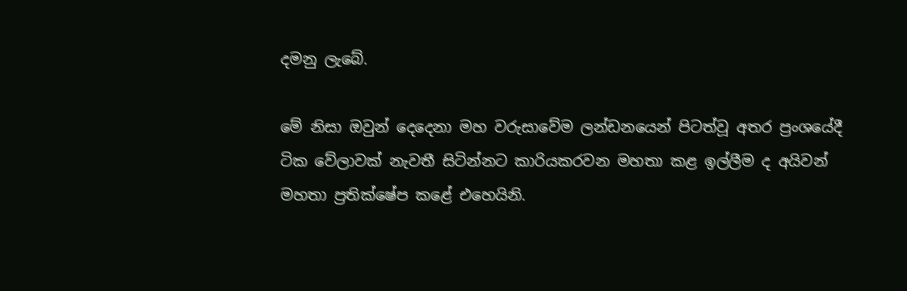දමනු ලැබේ.

මේ නිසා ඔවුන් දෙදෙනා මහ වරුසාවේම ලන්ඩනයෙන් පිටත්වූ අතර ප්‍රංශයේදී ටික වේලාවක් නැවතී සිටින්නට කාරියකරවන මහතා කළ ඉල්ලීම ද අයිවන් මහතා ප්‍රතික්ෂේප කළේ එහෙයිනි.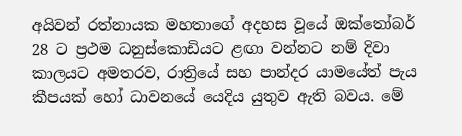අයිවන් රත්නායක මහතාගේ අදහස වූයේ ඔක්තෝබර් 28 ට ප්‍රථම ධනුස්කොඩියට ළඟා වන්නට නම් දිවා කාලයට අමතරව, රාත්‍රියේ සහ පාන්දර යාමයේත් පැය කීපයක් හෝ ධාවනයේ යෙදිය යුතුව ඇති බවය. මේ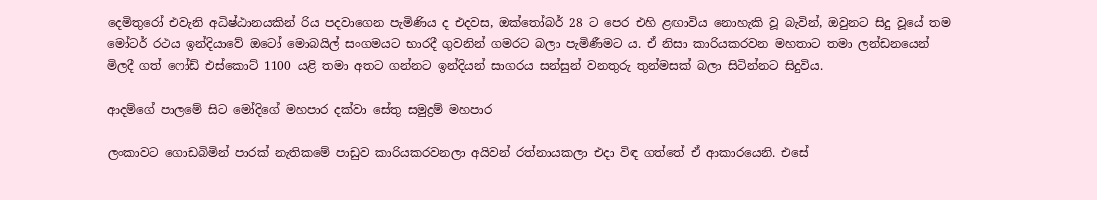දෙමිතුරෝ එවැනි අධිෂ්ඨානයකින් රිය පදවාගෙන පැමිණිය ද එදවස, ඔක්තෝබර් 28 ට පෙර එහි ළඟාවිය නොහැකි වූ බැවින්, ඔවුනට සිදු වූයේ තම මෝටර් රථය ඉන්දියාවේ ඔටෝ මොබයිල් සංගමයට භාරදී ගුවනින් ගමරට බලා පැමිණීමට ය. ඒ නිසා කාරියකරවන මහතාට තමා ලන්ඩනයෙන් මිලදී ගත් ෆෝඩ් එස්කොට් 1100 යළි තමා අතට ගන්නට ඉන්දියන් සාගරය සන්සුන් වනතුරු තුන්මසක් බලා සිටින්නට සිදුවිය.

ආදම්ගේ පාලමේ සිට මෝදිගේ මහපාර දක්වා සේතු සමුද්‍රම් මහපාර

ලංකාවට ගොඩබිමින් පාරක් නැතිකමේ පාඩුව කාරියකරවනලා අයිවන් රත්නායකලා එදා විඳ ගත්තේ ඒ ආකාරයෙනි. එසේ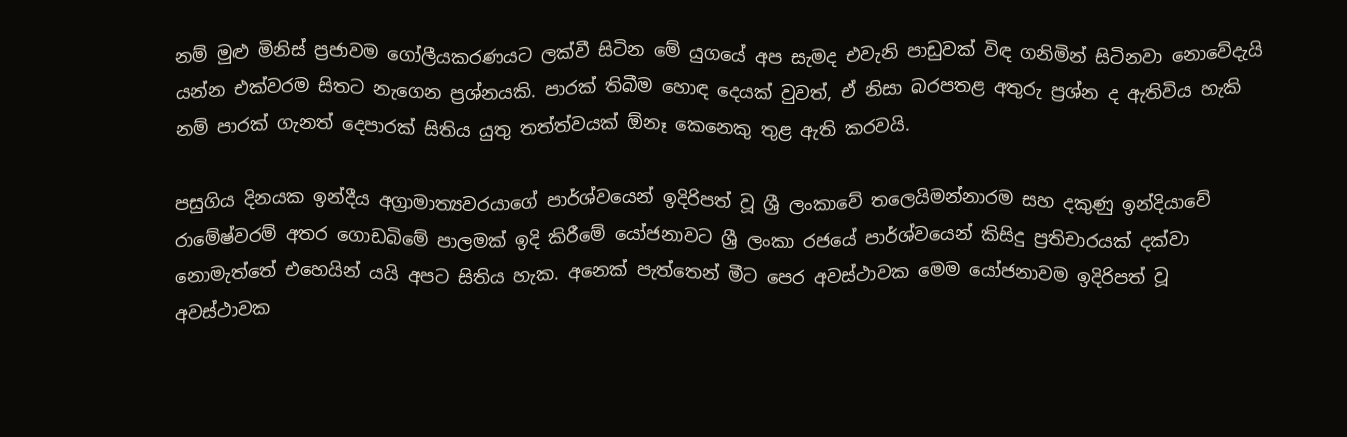නම් මුළු මිනිස් ප්‍රජාවම ගෝලීයකරණයට ලක්වී සිටින මේ යුගයේ අප සැමද එවැනි පාඩුවක් විඳ ගනිමින් සිටිනවා නොවේදැයි යන්න එක්වරම සිතට නැගෙන ප්‍රශ්නයකි. පාරක් තිබීම හොඳ දෙයක් වුවත්, ඒ නිසා බරපතළ අතුරු ප්‍රශ්න ද ඇතිවිය හැකි නම් පාරක් ගැනත් දෙපාරක් සිතිය යුතු තත්ත්වයක් ඕනෑ කෙනෙකු තුළ ඇති කරවයි.

පසුගිය දිනයක ඉන්දීය අග්‍රාමාත්‍යවරයාගේ පාර්ශ්වයෙන් ඉදිරිපත් වූ ශ්‍රී ලංකාවේ තලෙයිමන්නාරම සහ දකුණු ඉන්දියාවේ රාමේෂ්වරම් අතර ගොඩබිමේ පාලමක් ඉදි කිරීමේ යෝජනාවට ශ්‍රී ලංකා රජයේ පාර්ශ්වයෙන් කිසිදු ප්‍රතිචාරයක් දක්වා නොමැත්තේ එහෙයින් යයි අපට සිතිය හැක. අනෙක් පැත්තෙන් මීට පෙර අවස්ථාවක මෙම යෝජනාවම ඉදිරිපත් වූ අවස්ථාවක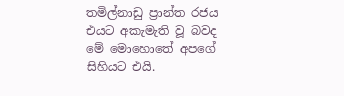තමිල්නාඩු ප්‍රාන්ත රජය එයට අකැමැති වූ බවද මේ මොහොතේ අපගේ සිහියට එයි.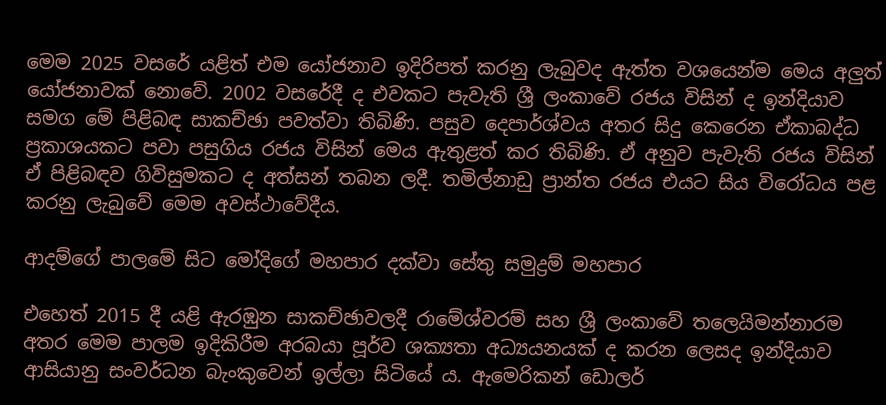මෙම 2025 වසරේ යළිත් එම යෝජනාව ඉදිරිපත් කරනු ලැබුවද ඇත්ත වශයෙන්ම මෙය අලුත් යෝජනාවක් නොවේ. 2002 වසරේදී ද එවකට පැවැති ශ්‍රී ලංකාවේ රජය විසින් ද ඉන්දියාව සමග මේ පිළිබඳ සාකච්ඡා පවත්වා තිබිණි. පසුව දෙපාර්ශ්වය අතර සිදු කෙරෙන ඒකාබද්ධ ප්‍රකාශයකට පවා පසුගිය රජය විසින් මෙය ඇතුළත් කර තිබිණි. ඒ අනුව පැවැති රජය විසින් ඒ පිළිබඳව ගිවිසුමකට ද අත්සන් තබන ලදී. තමිල්නාඩු ප්‍රාන්ත රජය එයට සිය විරෝධය පළ කරනු ලැබුවේ මෙම අවස්ථාවේදීය.

ආදම්ගේ පාලමේ සිට මෝදිගේ මහපාර දක්වා සේතු සමුද්‍රම් මහපාර

එහෙත් 2015 දී යළි ඇරඹුන සාකච්ඡාවලදී රාමේශ්වරම් සහ ශ්‍රී ලංකාවේ තලෙයිමන්නාරම අතර මෙම පාලම ඉදිකිරීම අරබයා පූර්ව ශක්‍යතා අධ්‍යයනයක් ද කරන ලෙසද ඉන්දියාව ආසියානු සංවර්ධන බැංකුවෙන් ඉල්ලා සිටියේ ය. ඇමෙරිකන් ඩොලර්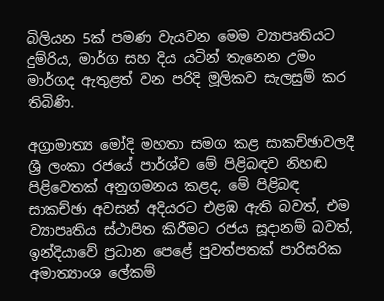බිලියන 5ක් පමණ වැයවන මෙම ව්‍යාපෘතියට දුම්රිය, මාර්ග සහ දිය යටින් තැනෙන උමං මාර්ගද ඇතුළත් වන පරිදි මූලිකව සැලසුම් කර තිබිණි.

අග්‍රාමාත්‍ය මෝදි මහතා සමග කළ සාකච්ඡාවලදී ශ්‍රී ලංකා රජයේ පාර්ශ්ව මේ පිළිබඳව නිහඬ පිළිවෙතක් අනුගමනය කළද, මේ පිළිබඳ සාකච්ඡා අවසන් අදියරට එළඹ ඇති බවත්, එම ව්‍යාපෘතිය ස්ථාපිත කිරීමට රජය සූදානම් බවත්, ඉන්දියාවේ ප්‍රධාන පෙළේ පුවත්පතක් පාරිසරික අමාත්‍යාංශ ලේකම්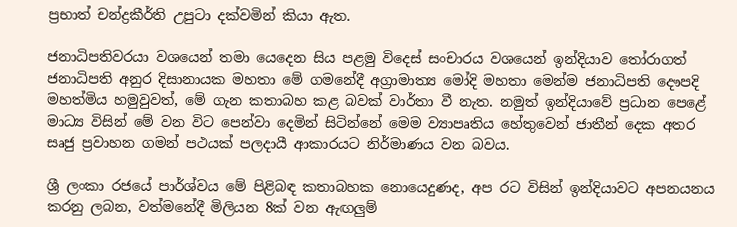ප්‍රභාත් චන්ද්‍රකීර්ති උපුටා දක්වමින් කියා ඇත.

ජනාධිපතිවරයා වශයෙන් තමා යෙදෙන සිය පළමු විදෙස් සංචාරය වශයෙන් ඉන්දියාව තෝරාගත් ජනාධිපති අනුර දිසානායක මහතා මේ ගමනේදී අග්‍රාමාත්‍ය මෝදි මහතා මෙන්ම ජනාධිපති දෞපදි මහත්මිය හමුවුවත්, මේ ගැන කතාබහ කළ බවක් වාර්තා වී නැත. නමුත් ඉන්දියාවේ ප්‍රධාන පෙළේ මාධ්‍ය විසින් මේ වන විට පෙන්වා දෙමින් සිටින්නේ මෙම ව්‍යාපෘතිය හේතුවෙන් ජාතීන් දෙක අතර සෘජු ප්‍රවාහන ගමන් පථයක් පලදායී ආකාරයට නිර්මාණය වන බවය.

ශ්‍රී ලංකා රජයේ පාර්ශ්වය මේ පිළිබඳ කතාබහක නොයෙදුණද, අප රට විසින් ඉන්දියාවට අපනයනය කරනු ලබන, වත්මනේදී මිලියන 8ක් වන ඇඟලුම්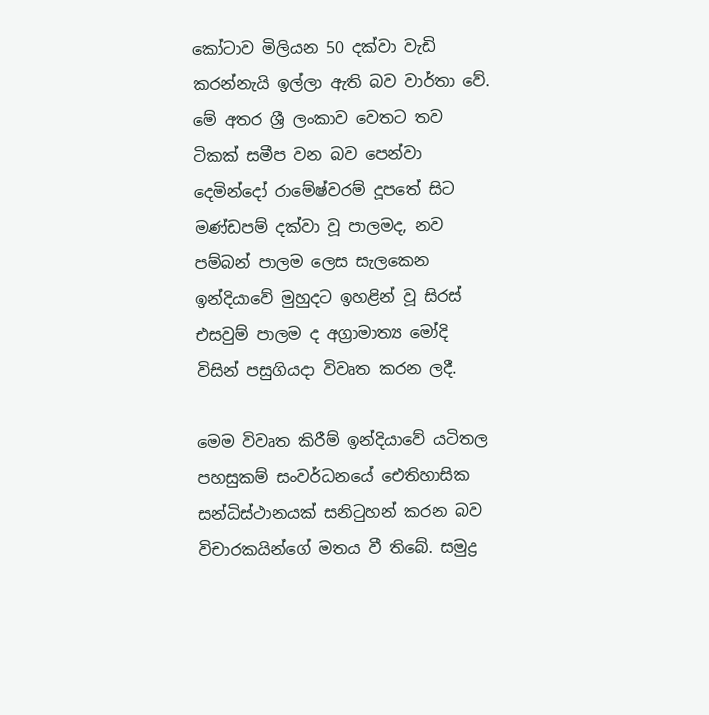කෝටාව මිලියන 50 දක්වා වැඩි කරන්නැයි ඉල්ලා ඇති බව වාර්තා වේ. මේ අතර ශ්‍රී ලංකාව වෙතට තව ටිකක් සමීප වන බව පෙන්වා දෙමින්දෝ රාමේෂ්වරම් දූපතේ සිට මණ්ඩපම් දක්වා වූ පාලමද, නව පම්බන් පාලම ලෙස සැලකෙන ඉන්දියාවේ මුහුදට ඉහළින් වූ සිරස් එසවුම් පාලම ද අග්‍රාමාත්‍ය මෝදි විසින් පසුගියදා විවෘත කරන ලදී.

මෙම විවෘත කිරීම් ඉන්දියාවේ යටිතල පහසුකම් සංවර්ධනයේ ඓතිහාසික සන්ධිස්ථානයක් සනිටුහන් කරන බව විචාරකයින්ගේ මතය වී තිබේ. සමුද්‍ර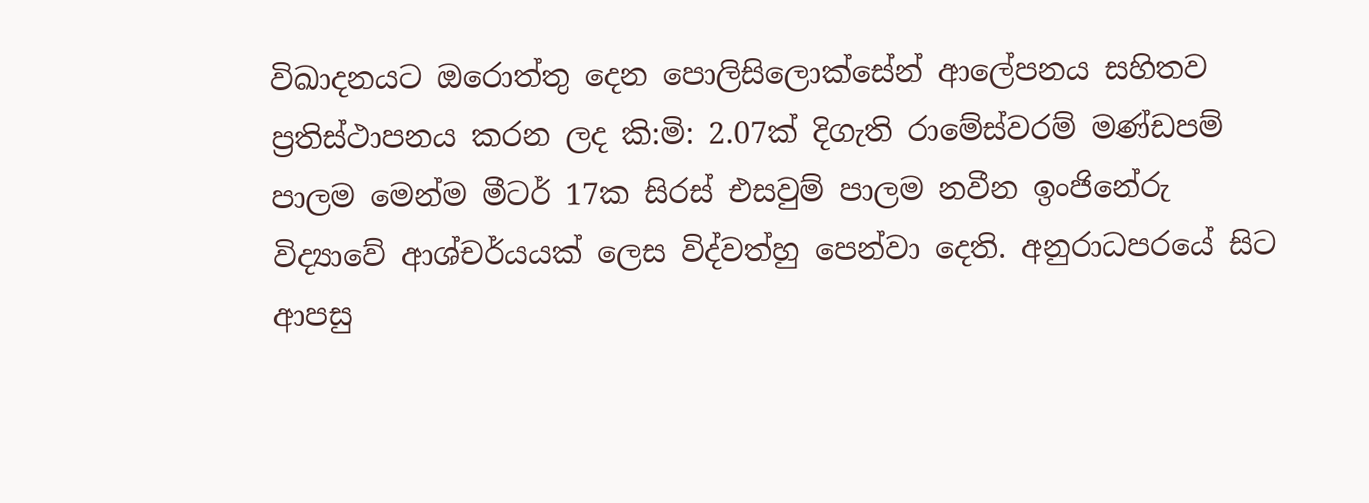විඛාදනයට ඔරොත්තු දෙන පොලිසිලොක්සේන් ආලේපනය සහිතව ප්‍රතිස්ථාපනය කරන ලද කි:මි: 2.07ක් දිගැති රාමේස්වරම් මණ්ඩපම් පාලම මෙන්ම මීටර් 17ක සිරස් එසවුම් පාලම නවීන ඉංජිනේරු විද්‍යාවේ ආශ්චර්යයක් ලෙස විද්වත්හු පෙන්වා දෙති. අනුරාධපරයේ සිට ආපසු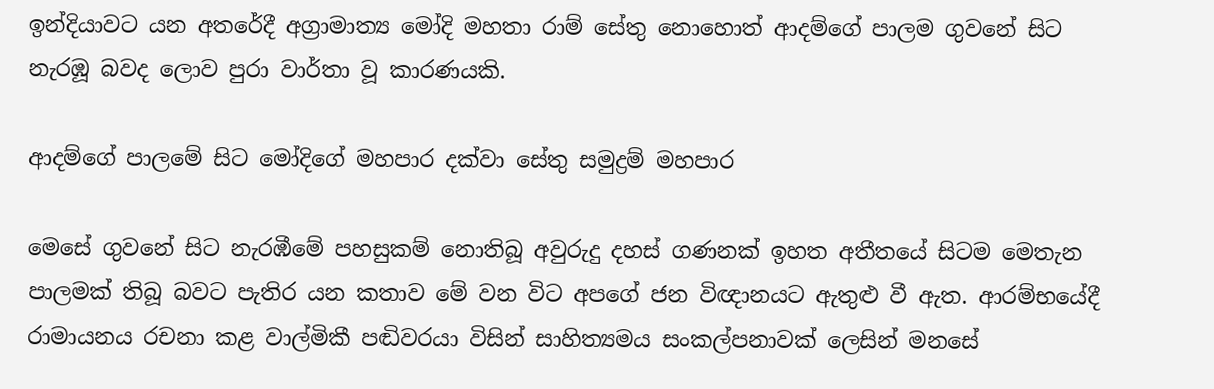ඉන්දියාවට යන අතරේදී අග්‍රාමාත්‍ය මෝදි මහතා රාම් සේතු නොහොත් ආදම්ගේ පාලම ගුවනේ සිට නැරඹූ බවද ලොව පුරා වාර්තා වූ කාරණයකි.

ආදම්ගේ පාලමේ සිට මෝදිගේ මහපාර දක්වා සේතු සමුද්‍රම් මහපාර

මෙසේ ගුවනේ සිට නැරඹීමේ පහසුකම් නොතිබූ අවුරුදු දහස් ගණනක් ඉහත අතීතයේ සිටම මෙතැන පාලමක් තිබූ බවට පැතිර යන කතාව මේ වන විට අපගේ ජන විඥානයට ඇතුළු වී ඇත. ආරම්භයේදී රාමායනය රචනා කළ වාල්මිකී පඬිවරයා විසින් සාහිත්‍යමය සංකල්පනාවක් ලෙසින් මනසේ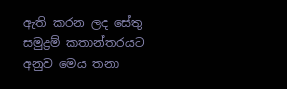ඇති කරන ලද සේතු සමුද්‍රම් කතාන්තරයට අනුව මෙය තනා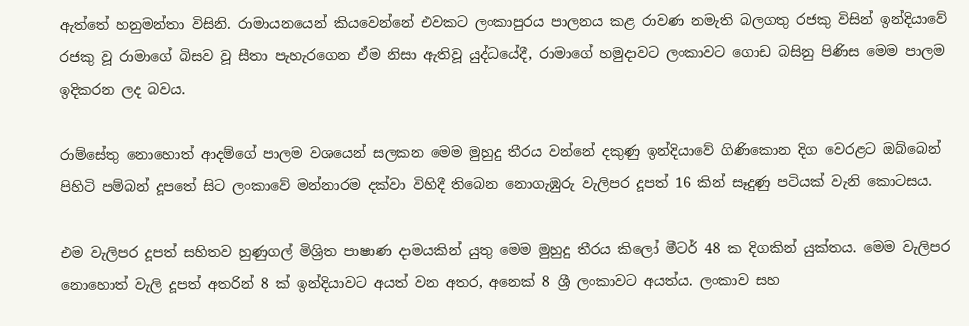ඇත්තේ හනුමන්තා විසිනි. රාමායනයෙන් කියවෙන්නේ එවකට ලංකාපුරය පාලනය කළ රාවණ නමැති බලගතු රජකු විසින් ඉන්දියාවේ රජකු වූ රාමාගේ බිසව වූ සීතා පැහැරගෙන ඒම නිසා ඇතිවූ යුද්ධයේදී, රාමාගේ හමුදාවට ලංකාවට ගොඩ බසිනු පිණිස මෙම පාලම ඉදිකරන ලද බවය.

රාම්සේතු නොහොත් ආදම්ගේ පාලම වශයෙන් සලකන මෙම මුහුදු තීරය වන්නේ දකුණු ඉන්දියාවේ ගිණිකොන දිග වෙරළට ඔබ්බෙන් පිහිටි පම්බන් දූපතේ සිට ලංකාවේ මන්නාරම දක්වා විහිදී තිබෙන නොගැඹුරු වැලිපර දූපත් 16 කින් සෑදුණු පටියක් වැනි කොටසය.

එම වැලිපර දූපත් සහිතව හුණුගල් මිශ්‍රිත පාෂාණ දාමයකින් යුතු මෙම මුහුදු තීරය කිලෝ මීටර් 48 ක දිගකින් යුක්තය. මෙම වැලිපර නොහොත් වැලි දූපත් අතරින් 8 ක් ඉන්දියාවට අයත් වන අතර, අනෙක් 8 ශ්‍රී ලංකාවට අයත්ය. ලංකාව සහ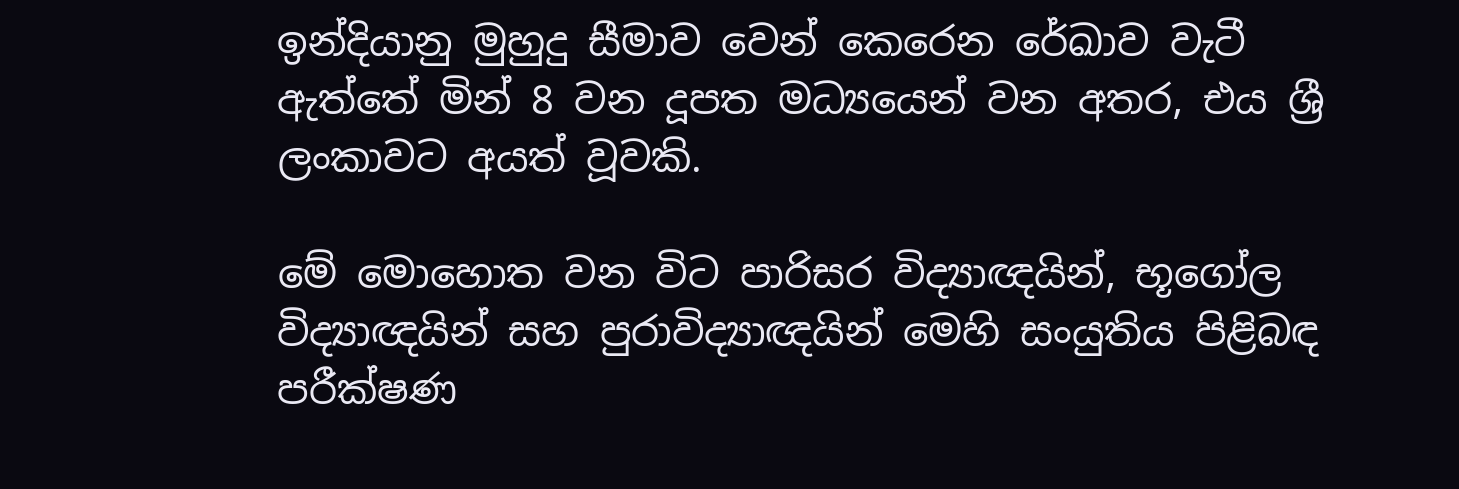ඉන්දියානු මුහුදු සීමාව වෙන් කෙරෙන රේඛාව වැටී ඇත්තේ මින් 8 වන දූපත මධ්‍යයෙන් වන අතර, එය ශ්‍රී ලංකාවට අයත් වූවකි.

මේ මොහොත වන විට පාරිසර විද්‍යාඥයින්, භූගෝල විද්‍යාඥයින් සහ පුරාවිද්‍යාඥයින් මෙහි සංයුතිය පිළිබඳ පරීක්ෂණ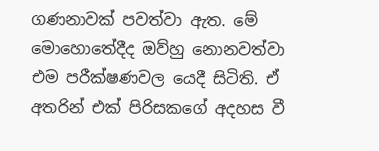ගණනාවක් පවත්වා ඇත. මේ මොහොතේදීද ඔව්හු නොනවත්වා එම පරීක්ෂණවල යෙදී සිටිති. ඒ අතරින් එක් පිරිසකගේ අදහස වී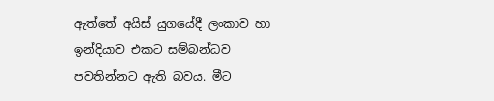ඇත්තේ අයිස් යුගයේදී ලංකාව හා ඉන්දියාව එකට සම්බන්ධව පවතින්නට ඇති බවය. මීට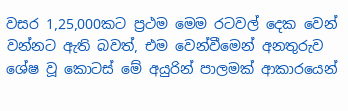වසර 1,25,000කට ප්‍රථම මෙම රටවල් දෙක වෙන් වන්නට ඇති බවත්, එම වෙන්වීමෙන් අනතුරුව ශේෂ වූ කොටස් මේ අයුරින් පාලමක් ආකාරයෙන්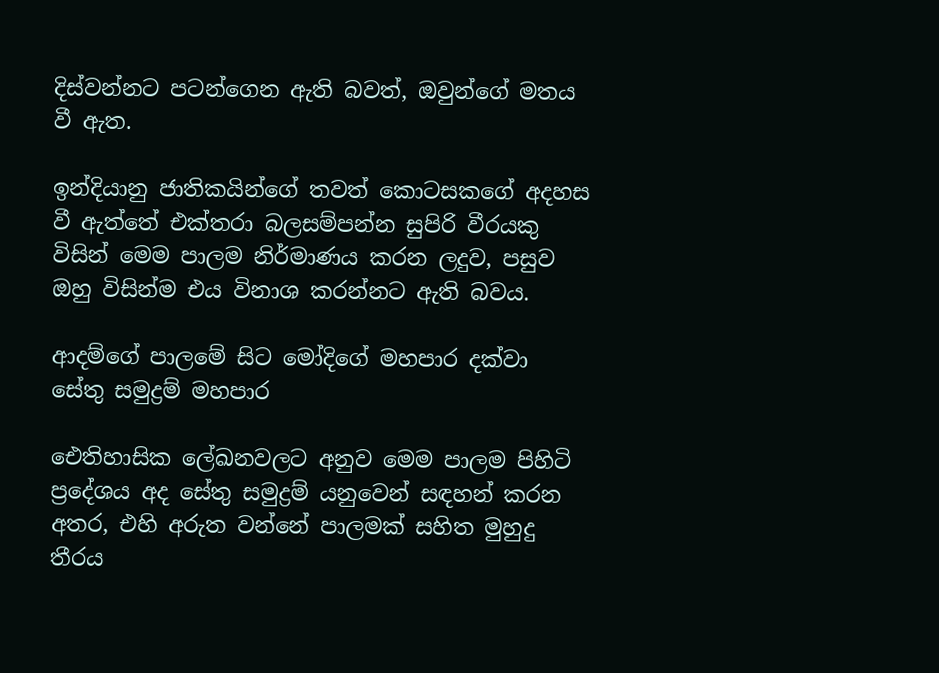දිස්වන්නට පටන්ගෙන ඇති බවත්, ඔවුන්ගේ මතය වී ඇත.

ඉන්දියානු ජාතිකයින්ගේ තවත් කොටසකගේ අදහස වී ඇත්තේ එක්තරා බලසම්පන්න සුපිරි වීරයකු විසින් මෙම පාලම නිර්මාණය කරන ලදුව, පසුව ඔහු විසින්ම එය විනාශ කරන්නට ඇති බවය.

ආදම්ගේ පාලමේ සිට මෝදිගේ මහපාර දක්වා සේතු සමුද්‍රම් මහපාර

ඓතිහාසික ලේඛනවලට අනුව මෙම පාලම පිහිටි ප්‍රදේශය අද සේතු සමුද්‍රම් යනුවෙන් සඳහන් කරන අතර, එහි අරුත වන්නේ පාලමක් සහිත මුහුදු තීරය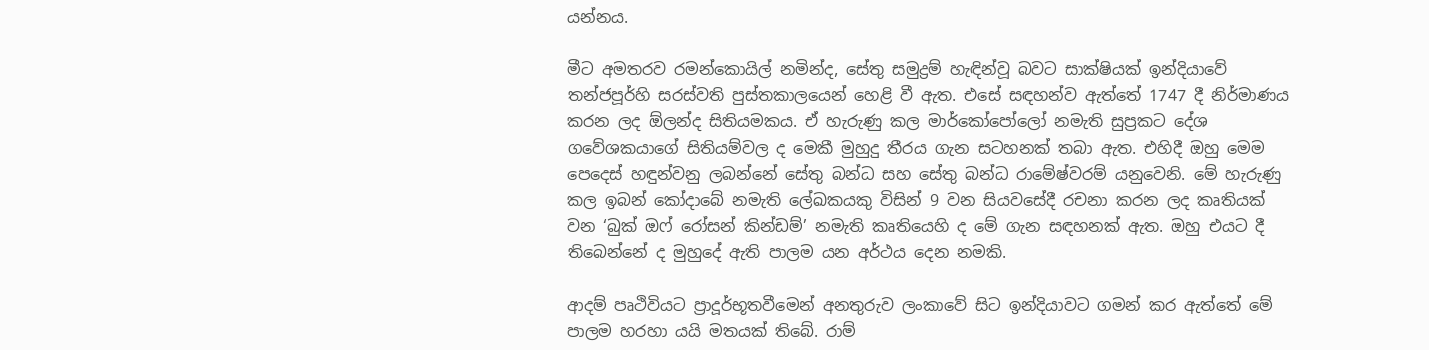යන්නය.

මීට අමතරව රමන්කොයිල් නමින්ද, සේතු සමුද්‍රම් හැඳින්වූ බවට සාක්ෂියක් ඉන්දියාවේ තන්ජපූර්හි සරස්වති පුස්තකාලයෙන් හෙළි වී ඇත. එසේ සඳහන්ව ඇත්තේ 1747 දී නිර්මාණය කරන ලද ඕලන්ද සිතියමකය. ඒ හැරුණු කල මාර්කෝපෝලෝ නමැති සුප්‍රකට දේශ ගවේශකයාගේ සිතියම්වල ද මෙකී මුහුදු තීරය ගැන සටහනක් තබා ඇත. එහිදී ඔහු මෙම පෙදෙස් හඳුන්වනු ලබන්නේ සේතු බන්ධ සහ සේතු බන්ධ රාමේෂ්වරම් යනුවෙනි. මේ හැරුණු කල ඉබන් කෝදාබේ නමැති ලේඛකයකු විසින් 9 වන සියවසේදී රචනා කරන ලද කෘතියක් වන ‘බුක් ඔෆ් රෝසන් කින්ඩම්’ නමැති කෘතියෙහි ද මේ ගැන සඳහනක් ඇත. ඔහු එයට දී තිබෙන්නේ ද මුහුදේ ඇති පාලම යන අර්ථය දෙන නමකි.

ආදම් පෘථිවියට ප්‍රාදූර්භූතවීමෙන් අනතුරුව ලංකාවේ සිට ඉන්දියාවට ගමන් කර ඇත්තේ මේ පාලම හරහා යයි මතයක් තිබේ. රාම්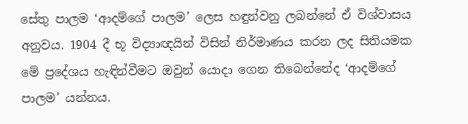සේතු පාලම ‘ආදම්ගේ පාලම’ ලෙස හඳුන්වනු ලබන්නේ ඒ විශ්වාසය අනුවය. 1904 දී භූ විද්‍යාඥයින් විසින් නිර්මාණය කරන ලද සිතියමක මේ ප්‍රදේශය හැඳින්වීමට ඔවුන් යොදා ගෙන තිබෙන්නේද ‘ආදම්ගේ පාලම’ යන්නය.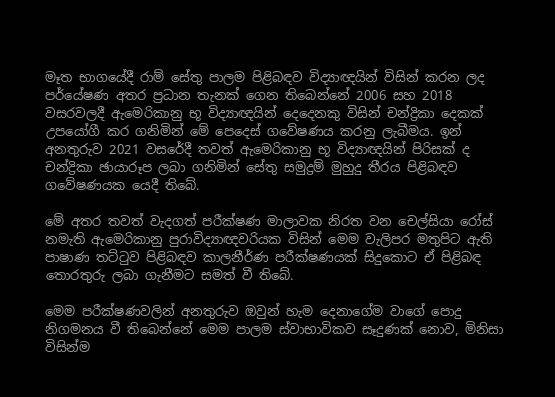මෑත භාගයේදී රාම් සේතු පාලම පිළිබඳව විද්‍යාඥයින් විසින් කරන ලද පර්යේෂණ අතර ප්‍රධාන තැනක් ගෙන තිබෙන්නේ 2006 සහ 2018 වසරවලදී ඇමෙරිකානු භූ විද්‍යාඥයින් දෙදෙනකු විසින් චන්ද්‍රිකා දෙකක් උපයෝගී කර ගනිමින් මේ පෙදෙස් ගවේෂණය කරනු ලැබීමය. ඉන් අනතුරුව 2021 වසරේදී තවත් ඇමෙරිකානු භූ විද්‍යාඥයින් පිරිසක් ද චන්ද්‍රිකා ඡායාරූප ලබා ගනිමින් සේතු සමුද්‍රම් මුහුදු තීරය පිළිබඳව ගවේෂණයක යෙදී තිබේ.

මේ අතර තවත් වැදගත් පරීක්ෂණ මාලාවක නිරත වන චෙල්සියා රෝස් නමැති ඇමෙරිකානු පුරාවිද්‍යාඥවරියක විසින් මෙම වැලිපර මතුපිට ඇති පාෂාණ තට්ටුව පිළිබඳව කාලනීර්ණ පරීක්ෂණයක් සිදුකොට ඒ පිළිබඳ තොරතුරු ලබා ගැනීමට සමත් වී තිබේ.

මෙම පරීක්ෂණවලින් අනතුරුව ඔවුන් හැම දෙනාගේම වාගේ පොදු නිගමනය වී තිබෙන්නේ මෙම පාලම ස්වාභාවිකව සෑදුණක් නොව, මිනිසා විසින්ම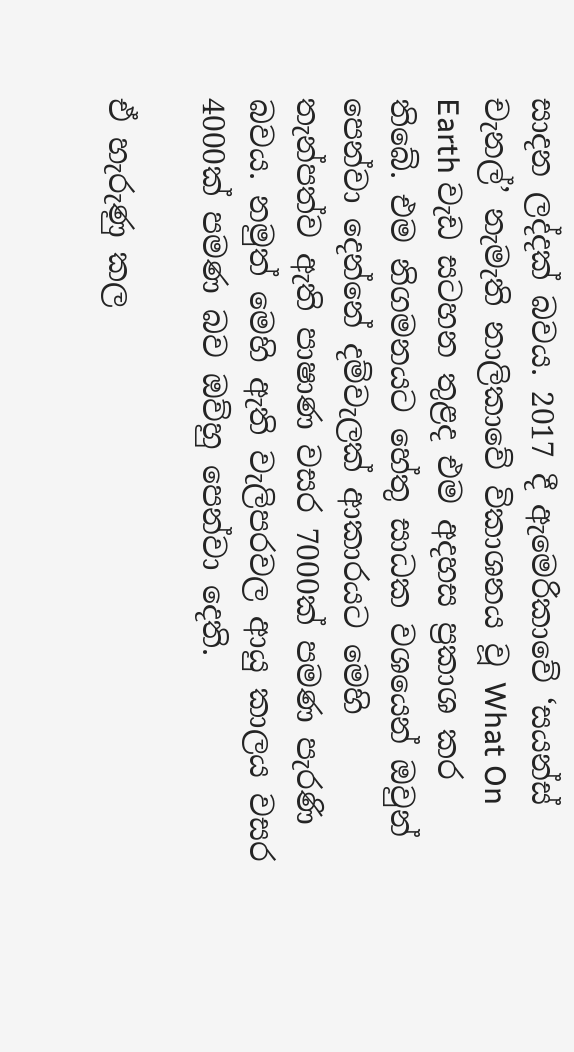සාදන ලද්දක් බවය. 2017 දී ඇමෙරිකාවේ ‘සයන්ස් චැනල්’ නැමැති නාලිකාවේ විකාශනය වූ What On Earth වැඩ සටහන තුළද එම අදහස ප්‍රකාශ කර තිබේ. එම නිගමනයට හේතු සාධක වශයෙන් ඔවුන් පෙන්වා දෙන්නේ දම්වැලක් ආකාරයට මෙහි තැන්පත්ව ඇති පාෂාණ වසර 7000ක් පමණ පැරණි බවය. නමුත් මෙහි ඇති වැලිපරවල ආයු කාලය වසර 4000ක් පමණ බව ඔව්හු පෙන්වා දෙති.

ඒ හැරුණු කල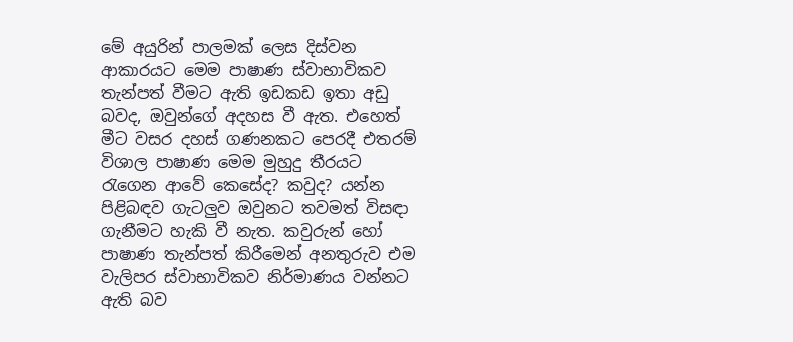මේ අයුරින් පාලමක් ලෙස දිස්වන ආකාරයට මෙම පාෂාණ ස්වාභාවිකව තැන්පත් වීමට ඇති ඉඩකඩ ඉතා අඩු බවද, ඔවුන්ගේ අදහස වී ඇත. එහෙත් මීට වසර දහස් ගණනකට පෙරදී එතරම් විශාල පාෂාණ මෙම මුහුදු තීරයට රැගෙන ආවේ කෙසේද? කවුද? යන්න පිළිබඳව ගැටලුව ඔවුනට තවමත් විසඳා ගැනීමට හැකි වී නැත. කවුරුන් හෝ පාෂාණ තැන්පත් කිරීමෙන් අනතුරුව එම වැලිපර ස්වාභාවිකව නිර්මාණය වන්නට ඇති බව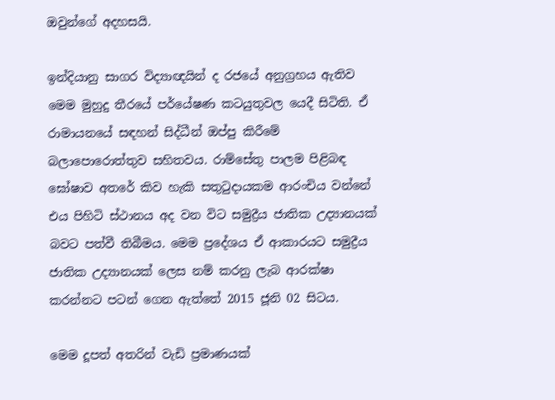ඔවුන්ගේ අදහසයි.

ඉන්දියානු සාගර විද්‍යාඥයින් ද රජයේ අනුග්‍රහය ඇතිව මෙම මුහුදු තීරයේ පර්යේෂණ කටයුතුවල යෙදී සිටිති. ඒ රාමායනයේ සඳහන් සිද්ධීන් ඔප්පු කිරීමේ බලාපොරොත්තුව සහිතවය. රාම්සේතු පාලම පිළිබඳ ඝෝෂාව අතරේ කිව හැකි සතුටුදායකම ආරංචිය වන්නේ එය පිහිටි ස්ථානය අද වන විට සමුද්‍රීය ජාතික උද්‍යානයක් බවට පත්වී තිබීමය. මෙම ප්‍රදේශය ඒ ආකාරයට සමුද්‍රීය ජාතික උද්‍යානයක් ලෙස නම් කරනු ලැබ ආරක්ෂා කරන්නට පටන් ගෙන ඇත්තේ 2015 ජූනි 02 සිටය.

මෙම දූපත් අතරින් වැඩි ප්‍රමාණයක්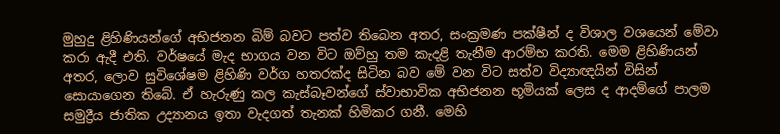මුහුදු ළිහිණියන්ගේ අභිජනන බිම් බවට පත්ව තිබෙන අතර, සංක්‍රමණ පක්ෂීන් ද විශාල වශයෙන් මේවා කරා ඇදී එති. වර්ෂයේ මැද භාගය වන විට ඔව්හු තම කැදළි තැනීම ආරම්භ කරති. මෙම ළිහිණියන් අතර, ලොව සුවිශේෂම ළිහිණි වර්ග හතරක්ද සිටින බව මේ වන විට සත්ව විද්‍යාඥයින් විසින් සොයාගෙන තිබේ. ඒ හැරුණු කල කැස්බෑවන්ගේ ස්වාභාවික අභිජනන භූමියක් ලෙස ද ආදම්ගේ පාලම සමුද්‍රීය ජාතික උද්‍යානය ඉතා වැදගත් තැනක් හිමිකර ගනී. මෙහි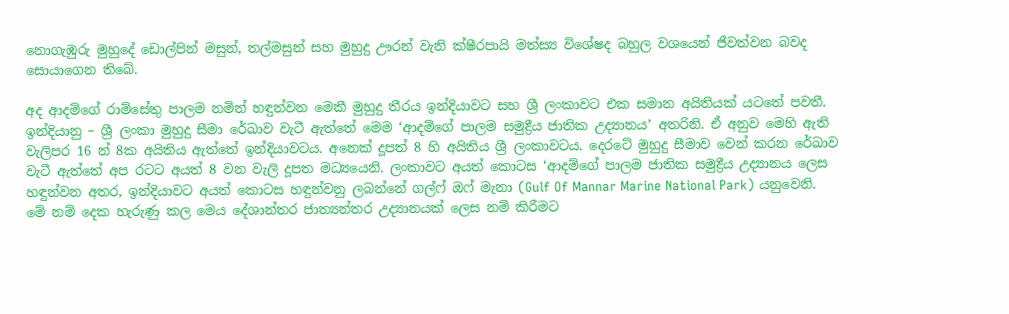නොගැඹුරු මුහුදේ ඩොල්පින් මසුන්, තල්මසුන් සහ මුහුදු ඌරන් වැනි ක්ෂීරපායි මත්ස්‍ය විශේෂද බහුල වශයෙන් ජීවත්වන බවද සොයාගෙන තිබේ.

අද ආදම්ගේ රාම්සේතු පාලම නමින් හඳුන්වන මෙකී මුහුදු තීරය ඉන්දියාවට සහ ශ්‍රී ලංකාවට එක සමාන අයිතියක් යටතේ පවතී. ඉන්දියානු – ශ්‍රී ලංකා මුහුදු සීමා රේඛාව වැටී ඇත්තේ මෙම ‘ආදම්ගේ පාලම සමුද්‍රීය ජාතික උද්‍යානය’ අතරිනි. ඒ අනුව මෙහි ඇති වැලිපර 16 න් 8ක අයිතිය ඇත්තේ ඉන්දියාවටය. අනෙක් දූපත් 8 හි අයිතිය ශ්‍රී ලංකාවටය. දෙරටේ මුහුදු සීමාව වෙන් කරන රේඛාව වැටී ඇත්තේ අප රටට අයත් 8 වන වැලි දූපත මධ්‍යයෙනි. ලංකාවට අයත් කොටස ‘ආදම්ගේ පාලම ජාතික සමුද්‍රීය උද්‍යානය ලෙස හඳුන්වන අතර, ඉන්දියාවට අයත් කොටස හඳුන්වනු ලබන්නේ ගල්ෆ් ඔෆ් මැනා (Gulf Of Mannar Marine National Park) යනුවෙනි. මේ නම් දෙක හැරුණු කල මෙය දේශාන්තර ජාත්‍යන්තර උද්‍යානයක් ලෙස නම් කිරීමට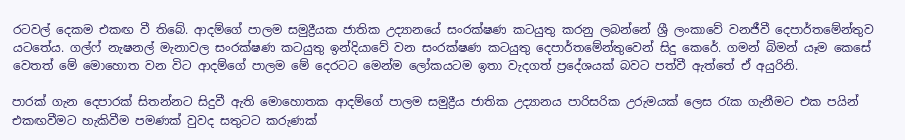රටවල් දෙකම එකඟ වී තිබේ. ආදම්ගේ පාලම සමුද්‍රීයක ජාතික උද්‍යානයේ සංරක්ෂණ කටයුතු කරනු ලබන්නේ ශ්‍රී ලංකාවේ වනජීවී දෙපාර්තමේන්තුව යටතේය. ගල්ෆ් නැෂනල් මැනාවල සංරක්ෂණ කටයුතු ඉන්දියාවේ වන සංරක්ෂණ කටයුතු දෙපාර්තමේන්තුවෙන් සිදු කෙරේ. ගමන් බිමන් යෑම කෙසේ වෙතත් මේ මොහොත වන විට ආදම්ගේ පාලම මේ දෙරටට මෙන්ම ලෝකයටම ඉතා වැදගත් ප්‍රදේශයක් බවට පත්වී ඇත්තේ ඒ අයුරිනි.

පාරක් ගැන දෙපාරක් සිතන්නට සිදුවී ඇති මොහොතක ආදම්ගේ පාලම සමුද්‍රීය ජාතික උද්‍යානය පාරිසරික උරුමයක් ලෙස රැක ගැනීමට එක පයින් එකඟවීමට හැකිවීම පමණක් වුවද සතුටට කරුණක්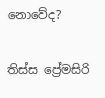නොවේද?

තිස්ස ප්‍රේමසිරි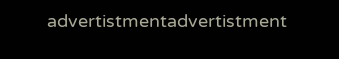advertistmentadvertistment